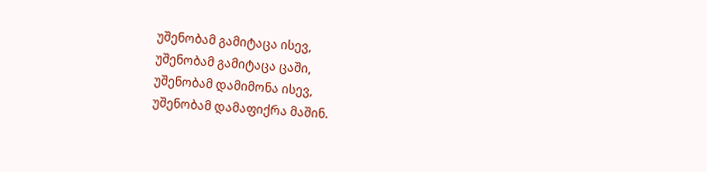უშენობამ გამიტაცა ისევ,
უშენობამ გამიტაცა ცაში,
უშენობამ დამიმონა ისევ,
უშენობამ დამაფიქრა მაშინ.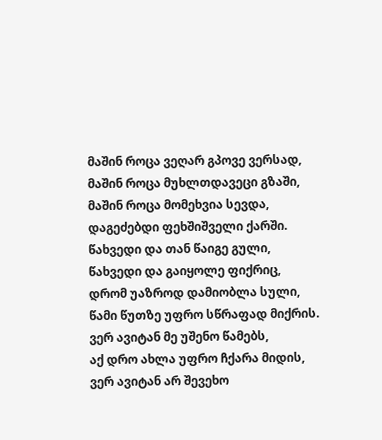მაშინ როცა ვეღარ გპოვე ვერსად,
მაშინ როცა მუხლთდავეცი გზაში,
მაშინ როცა მომეხვია სევდა,
დაგეძებდი ფეხშიშველი ქარში.
წახვედი და თან წაიგე გული,
წახვედი და გაიყოლე ფიქრიც,
დრომ უაზროდ დამიობლა სული,
წამი წუთზე უფრო სწრაფად მიქრის.
ვერ ავიტან მე უშენო წამებს,
აქ დრო ახლა უფრო ჩქარა მიდის,
ვერ ავიტან არ შევეხო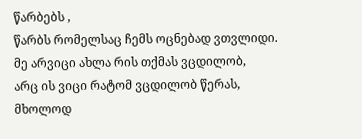წარბებს ,
წარბს რომელსაც ჩემს ოცნებად ვთვლიდი.
მე არვიცი ახლა რის თქმას ვცდილობ,
არც ის ვიცი რატომ ვცდილობ წერას,
მხოლოდ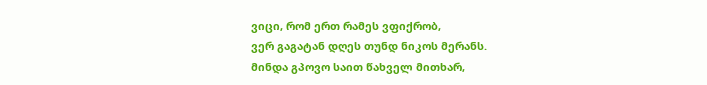ვიცი, რომ ერთ რამეს ვფიქრობ,
ვერ გაგატან დღეს თუნდ ნიკოს მერანს.
მინდა გპოვო საით წახველ მითხარ,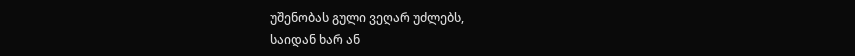უშენობას გული ვეღარ უძლებს,
საიდან ხარ ან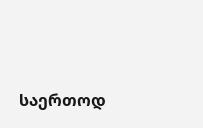საერთოდ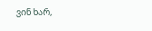ვინ ხარ,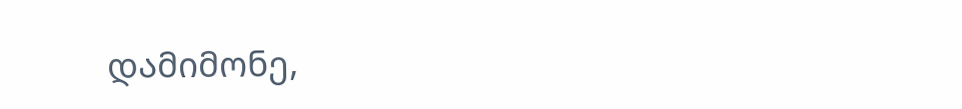დამიმონე,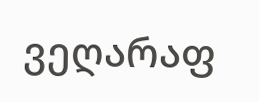ვეღარაფ